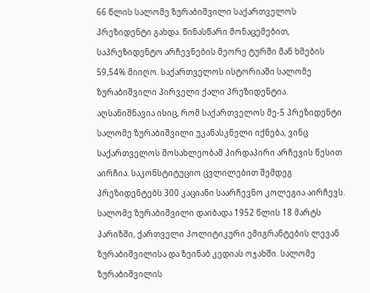66 წლის სალომე ზურაბიშვილი საქართველოს პრეზიდენტი გახდა. წინასწარი მონაცემებით, საპრეზიდენტო არჩევნების მეორე ტურში მან ხმების 59,54% მიიღო. საქართველოს ისტორიაში სალომე ზურაბიშვილი პირველი ქალი პრეზიდენტია.
აღსანიშნავია ისიც, რომ საქართველოს მე-5 პრეზიდენტი სალომე ზურაბიშვილი უკანასკნელი იქნება, ვინც საქართველოს მოსახლეობამ პირდაპირი არჩევის წესით აირჩია. საკონსტიტუციო ცვლილებით შემდეგ პრეზიდენტებს 300 კაციანი საარჩევნო კოლეგია აირჩევს.
სალომე ზურაბიშვილი დაიბადა 1952 წლის 18 მარტს პარიზში, ქართველი პოლიტიკური ემიგრანტების ლევან ზურაბიშვილისა და ზეინაბ კედიას ოჯახში. სალომე ზურაბიშვილის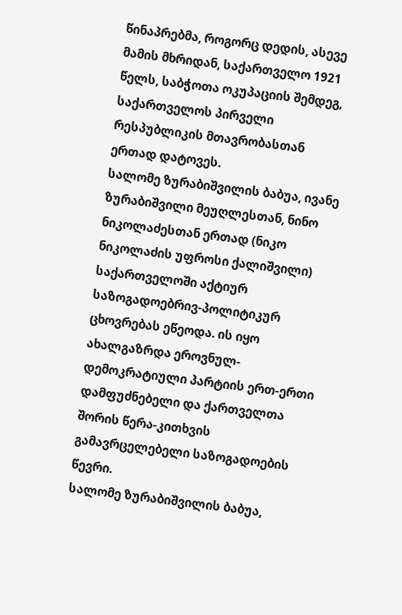წინაპრებმა, როგორც დედის, ასევე მამის მხრიდან, საქართველო 1921 წელს, საბჭოთა ოკუპაციის შემდეგ, საქართველოს პირველი რესპუბლიკის მთავრობასთან ერთად დატოვეს.
სალომე ზურაბიშვილის ბაბუა, ივანე ზურაბიშვილი მეუღლესთან, ნინო ნიკოლაძესთან ერთად (ნიკო ნიკოლაძის უფროსი ქალიშვილი) საქართველოში აქტიურ საზოგადოებრივ-პოლიტიკურ ცხოვრებას ეწეოდა. ის იყო ახალგაზრდა ეროვნულ-დემოკრატიული პარტიის ერთ-ერთი დამფუძნებელი და ქართველთა შორის წერა-კითხვის გამავრცელებელი საზოგადოების წევრი.
სალომე ზურაბიშვილის ბაბუა,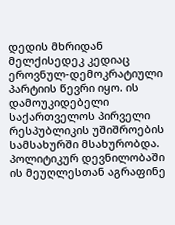დედის მხრიდან მელქისედეკ კედიაც ეროვნულ-დემოკრატიული პარტიის წევრი იყო. ის დამოუკიდებელი საქართველოს პირველი რესპუბლიკის უშიშროების სამსახურში მსახურობდა. პოლიტიკურ დევნილობაში ის მეუღლესთან აგრაფინე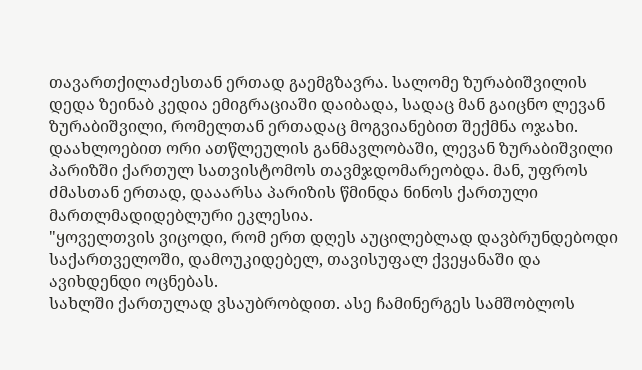თავართქილაძესთან ერთად გაემგზავრა. სალომე ზურაბიშვილის დედა ზეინაბ კედია ემიგრაციაში დაიბადა, სადაც მან გაიცნო ლევან ზურაბიშვილი, რომელთან ერთადაც მოგვიანებით შექმნა ოჯახი.
დაახლოებით ორი ათწლეულის განმავლობაში, ლევან ზურაბიშვილი პარიზში ქართულ სათვისტომოს თავმჯდომარეობდა. მან, უფროს ძმასთან ერთად, დააარსა პარიზის წმინდა ნინოს ქართული მართლმადიდებლური ეკლესია.
"ყოველთვის ვიცოდი, რომ ერთ დღეს აუცილებლად დავბრუნდებოდი საქართველოში, დამოუკიდებელ, თავისუფალ ქვეყანაში და ავიხდენდი ოცნებას.
სახლში ქართულად ვსაუბრობდით. ასე ჩამინერგეს სამშობლოს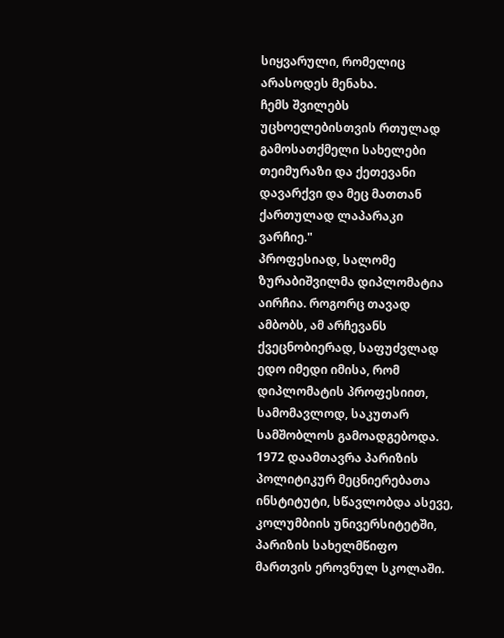სიყვარული, რომელიც არასოდეს მენახა.
ჩემს შვილებს უცხოელებისთვის რთულად გამოსათქმელი სახელები თეიმურაზი და ქეთევანი დავარქვი და მეც მათთან ქართულად ლაპარაკი ვარჩიე."
პროფესიად, სალომე ზურაბიშვილმა დიპლომატია აირჩია. როგორც თავად ამბობს, ამ არჩევანს ქვეცნობიერად, საფუძვლად ედო იმედი იმისა, რომ დიპლომატის პროფესიით, სამომავლოდ, საკუთარ სამშობლოს გამოადგებოდა.
1972 დაამთავრა პარიზის პოლიტიკურ მეცნიერებათა ინსტიტუტი, სწავლობდა ასევე, კოლუმბიის უნივერსიტეტში, პარიზის სახელმწიფო მართვის ეროვნულ სკოლაში.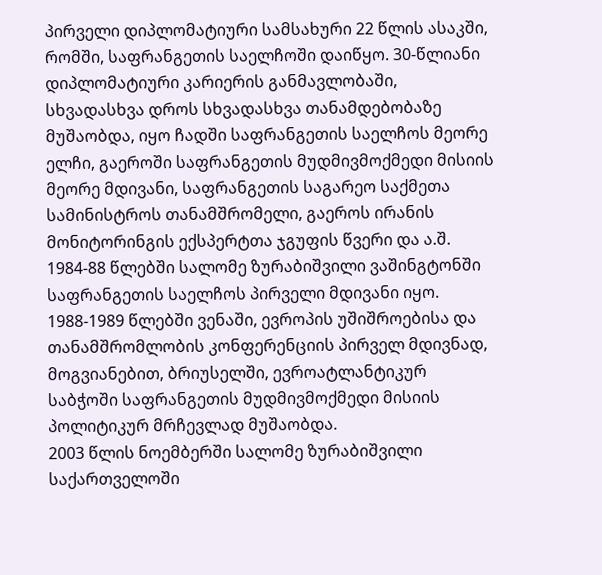პირველი დიპლომატიური სამსახური 22 წლის ასაკში, რომში, საფრანგეთის საელჩოში დაიწყო. 30-წლიანი დიპლომატიური კარიერის განმავლობაში, სხვადასხვა დროს სხვადასხვა თანამდებობაზე მუშაობდა, იყო ჩადში საფრანგეთის საელჩოს მეორე ელჩი, გაეროში საფრანგეთის მუდმივმოქმედი მისიის მეორე მდივანი, საფრანგეთის საგარეო საქმეთა სამინისტროს თანამშრომელი, გაეროს ირანის მონიტორინგის ექსპერტთა ჯგუფის წვერი და ა.შ.
1984-88 წლებში სალომე ზურაბიშვილი ვაშინგტონში საფრანგეთის საელჩოს პირველი მდივანი იყო. 1988-1989 წლებში ვენაში, ევროპის უშიშროებისა და თანამშრომლობის კონფერენციის პირველ მდივნად, მოგვიანებით, ბრიუსელში, ევროატლანტიკურ საბჭოში საფრანგეთის მუდმივმოქმედი მისიის პოლიტიკურ მრჩევლად მუშაობდა.
2003 წლის ნოემბერში სალომე ზურაბიშვილი საქართველოში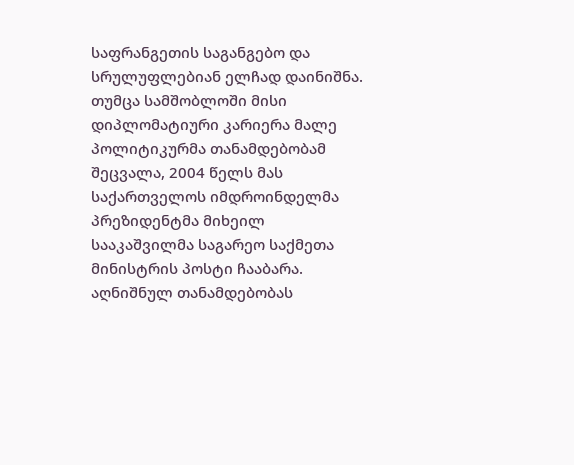საფრანგეთის საგანგებო და სრულუფლებიან ელჩად დაინიშნა. თუმცა სამშობლოში მისი დიპლომატიური კარიერა მალე პოლიტიკურმა თანამდებობამ შეცვალა, 2004 წელს მას საქართველოს იმდროინდელმა პრეზიდენტმა მიხეილ სააკაშვილმა საგარეო საქმეთა მინისტრის პოსტი ჩააბარა. აღნიშნულ თანამდებობას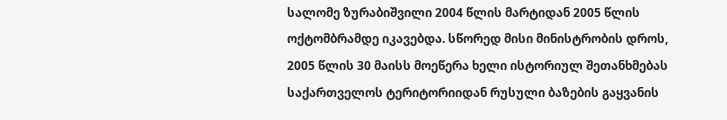სალომე ზურაბიშვილი 2004 წლის მარტიდან 2005 წლის ოქტომბრამდე იკავებდა. სწორედ მისი მინისტრობის დროს, 2005 წლის 30 მაისს მოეწერა ხელი ისტორიულ შეთანხმებას საქართველოს ტერიტორიიდან რუსული ბაზების გაყვანის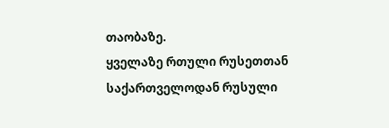თაობაზე.
ყველაზე რთული რუსეთთან საქართველოდან რუსული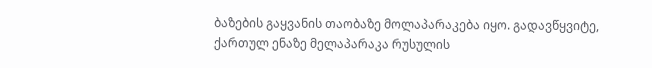ბაზების გაყვანის თაობაზე მოლაპარაკება იყო. გადავწყვიტე, ქართულ ენაზე მელაპარაკა რუსულის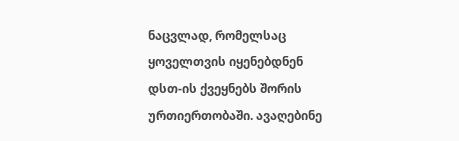ნაცვლად, რომელსაც ყოველთვის იყენებდნენ დსთ-ის ქვეყნებს შორის ურთიერთობაში. ავაღებინე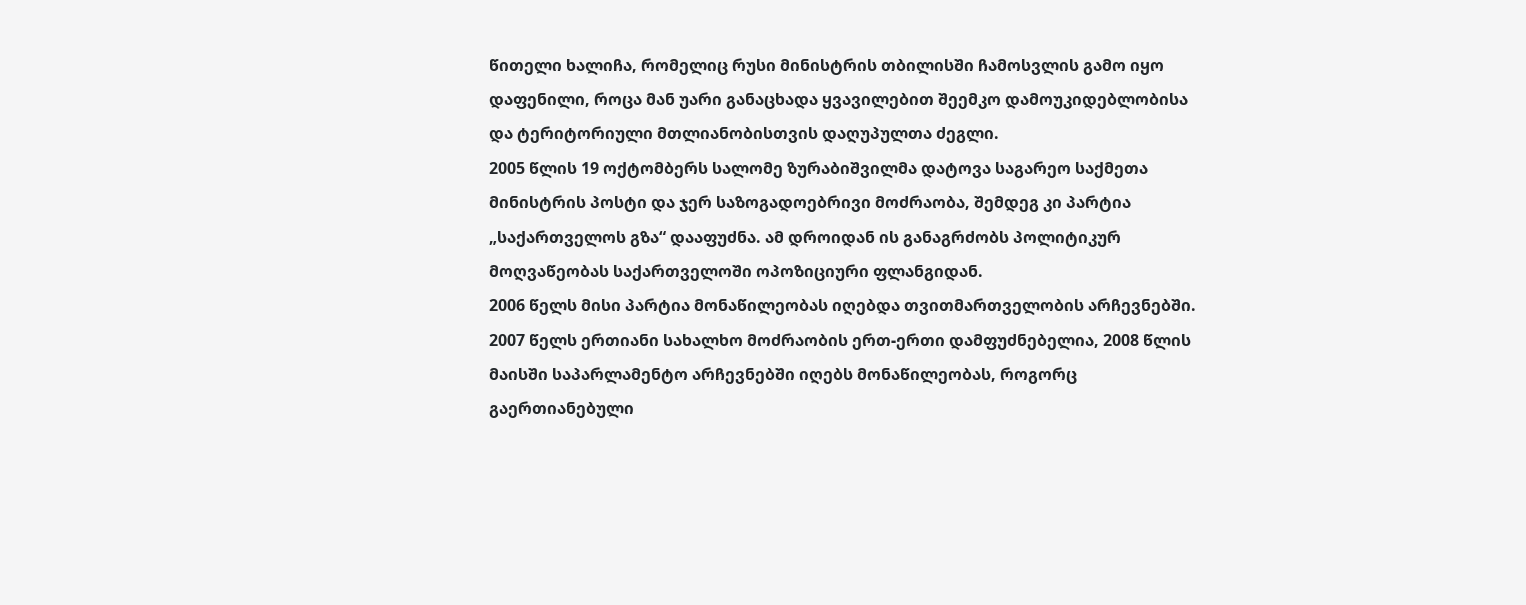წითელი ხალიჩა, რომელიც რუსი მინისტრის თბილისში ჩამოსვლის გამო იყო დაფენილი, როცა მან უარი განაცხადა ყვავილებით შეემკო დამოუკიდებლობისა და ტერიტორიული მთლიანობისთვის დაღუპულთა ძეგლი.
2005 წლის 19 ოქტომბერს სალომე ზურაბიშვილმა დატოვა საგარეო საქმეთა მინისტრის პოსტი და ჯერ საზოგადოებრივი მოძრაობა, შემდეგ კი პარტია „საქართველოს გზა“ დააფუძნა. ამ დროიდან ის განაგრძობს პოლიტიკურ მოღვაწეობას საქართველოში ოპოზიციური ფლანგიდან.
2006 წელს მისი პარტია მონაწილეობას იღებდა თვითმართველობის არჩევნებში. 2007 წელს ერთიანი სახალხო მოძრაობის ერთ-ერთი დამფუძნებელია, 2008 წლის მაისში საპარლამენტო არჩევნებში იღებს მონაწილეობას, როგორც გაერთიანებული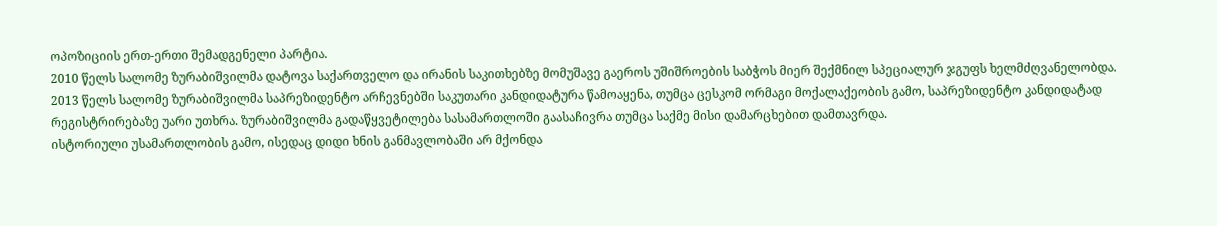ოპოზიციის ერთ-ერთი შემადგენელი პარტია.
2010 წელს სალომე ზურაბიშვილმა დატოვა საქართველო და ირანის საკითხებზე მომუშავე გაეროს უშიშროების საბჭოს მიერ შექმნილ სპეციალურ ჯგუფს ხელმძღვანელობდა.
2013 წელს სალომე ზურაბიშვილმა საპრეზიდენტო არჩევნებში საკუთარი კანდიდატურა წამოაყენა, თუმცა ცესკომ ორმაგი მოქალაქეობის გამო, საპრეზიდენტო კანდიდატად რეგისტრირებაზე უარი უთხრა. ზურაბიშვილმა გადაწყვეტილება სასამართლოში გაასაჩივრა თუმცა საქმე მისი დამარცხებით დამთავრდა.
ისტორიული უსამართლობის გამო, ისედაც დიდი ხნის განმავლობაში არ მქონდა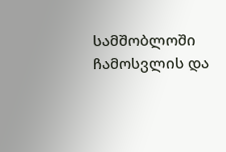სამშობლოში ჩამოსვლის და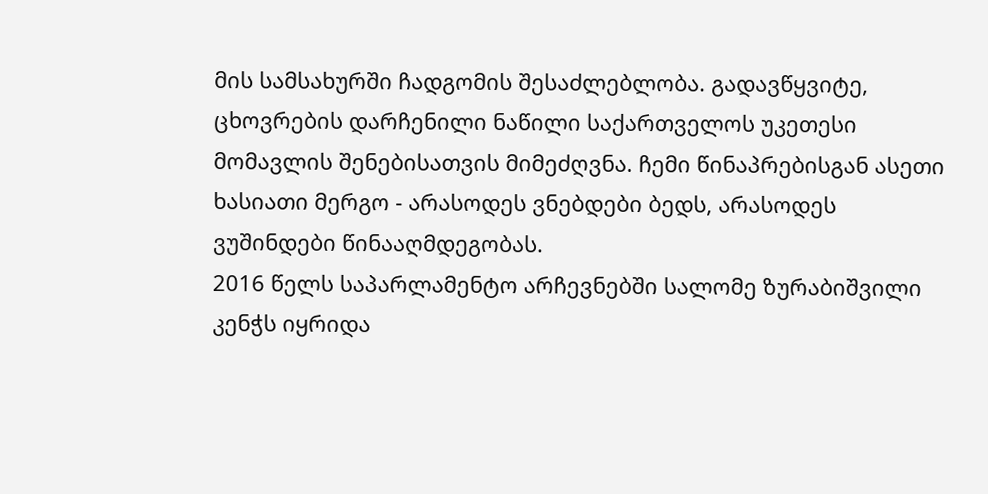მის სამსახურში ჩადგომის შესაძლებლობა. გადავწყვიტე, ცხოვრების დარჩენილი ნაწილი საქართველოს უკეთესი მომავლის შენებისათვის მიმეძღვნა. ჩემი წინაპრებისგან ასეთი ხასიათი მერგო - არასოდეს ვნებდები ბედს, არასოდეს ვუშინდები წინააღმდეგობას.
2016 წელს საპარლამენტო არჩევნებში სალომე ზურაბიშვილი კენჭს იყრიდა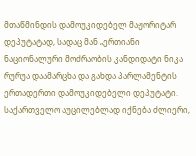მთაწმინდის დამოუკიდებელ მაჟორიტარ დეპუტატად, სადაც მან „ერთიანი ნაციონალური მოძრაობის კანდიდატი ნიკა რურუა დაამარცხა და გახდა პარლამენტის ერთადერთი დამოუკიდებელი დეპუტატი.
საქართველო აუცილებლად იქნება ძლიერი,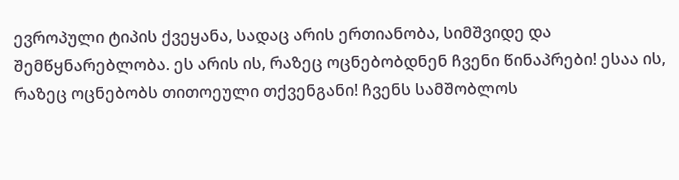ევროპული ტიპის ქვეყანა, სადაც არის ერთიანობა, სიმშვიდე და შემწყნარებლობა. ეს არის ის, რაზეც ოცნებობდნენ ჩვენი წინაპრები! ესაა ის, რაზეც ოცნებობს თითოეული თქვენგანი! ჩვენს სამშობლოს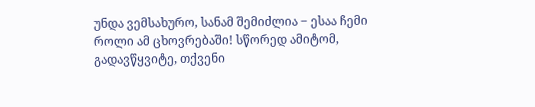უნდა ვემსახურო, სანამ შემიძლია ‒ ესაა ჩემი როლი ამ ცხოვრებაში! სწორედ ამიტომ, გადავწყვიტე, თქვენი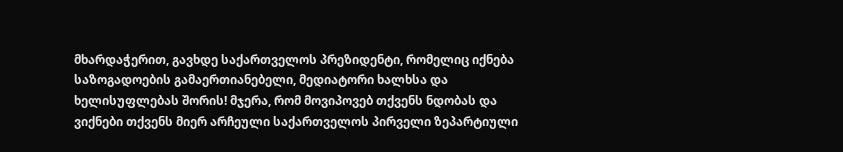მხარდაჭერით, გავხდე საქართველოს პრეზიდენტი, რომელიც იქნება საზოგადოების გამაერთიანებელი, მედიატორი ხალხსა და ხელისუფლებას შორის! მჯერა, რომ მოვიპოვებ თქვენს ნდობას და ვიქნები თქვენს მიერ არჩეული საქართველოს პირველი ზეპარტიული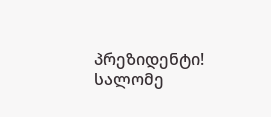პრეზიდენტი!
სალომე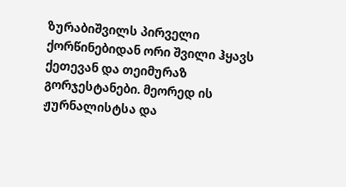ზურაბიშვილს პირველი ქორწინებიდან ორი შვილი ჰყავს ქეთევან და თეიმურაზ გორჯესტანები. მეორედ ის ჟურნალისტსა და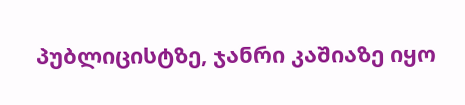პუბლიცისტზე, ჯანრი კაშიაზე იყო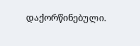დაქორწინებული.